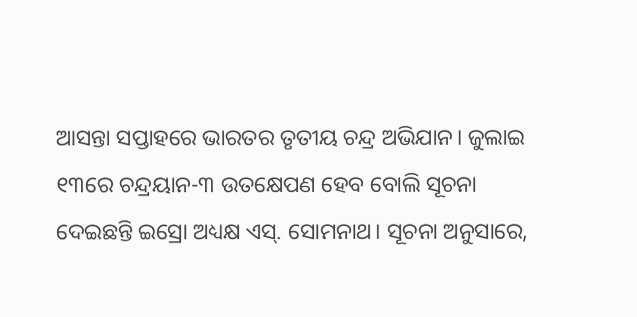ଆସନ୍ତା ସପ୍ତାହରେ ଭାରତର ତୃତୀୟ ଚନ୍ଦ୍ର ଅଭିଯାନ। ଜୁଲାଇ ୧୩ରେ ଚନ୍ଦ୍ରୟାନ-୩ ଉତକ୍ଷେପଣ ହେବ ବୋଲି ସୂଚନା ଦେଇଛନ୍ତି ଇସ୍ରୋ ଅଧ୍ୟକ୍ଷ ଏସ୍. ସୋମନାଥ। ସୂଚନା ଅନୁସାରେ,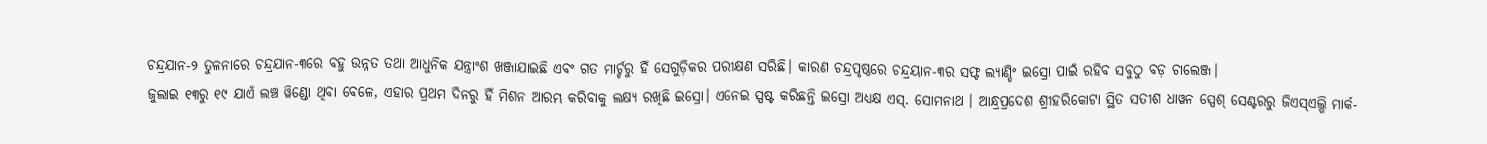ଚନ୍ଦ୍ରଯାନ-୨ ତୁଳନାରେ ଚନ୍ଦ୍ରଯାନ-୩ରେ ବହୁ ଉନ୍ନତ ତଥା ଆଧୁନିକ ଯନ୍ତ୍ରାଂଶ ଖଞ୍ଜାଯାଇଛି ଏବଂ ଗତ ମାର୍ଚ୍ଚରୁ ହିଁ ସେଗୁଡ଼ିକର ପରୀକ୍ଷଣ ସରିଛି। କାରଣ ଚନ୍ଦ୍ରପୃଷ୍ଠରେ ଚନ୍ଦ୍ରୟାନ-୩ର ସଫ୍ଟ ଲ୍ୟାଣ୍ଡିଂ ଇସ୍ରୋ ପାଇଁ ରହିବ ସବୁଠୁ ବଡ଼ ଚାଲେଞ୍ଜ।
ଜୁଲାଇ ୧୩ରୁ ୧୯ ଯାଏଁ ଲଞ୍ଚ ୱିଣ୍ଡୋ ଥିବା ବେଳେ, ଏହାର ପ୍ରଥମ ଦିନରୁ ହିଁ ମିଶନ ଆରମ୍ଭ କରିବାକୁ ଲକ୍ଷ୍ୟ ରଖିଛି ଇସ୍ରୋ। ଏନେଇ ସ୍ପଷ୍ଟ କରିଛନ୍ତି ଇସ୍ରୋ ଅଧ୍ୟକ୍ଷ ଏସ୍. ସୋମନାଥ । ଆନ୍ଧ୍ରପ୍ରଦେଶ ଶ୍ରୀହରିକୋଟା ସ୍ଥିତ ସତୀଶ ଧାୱନ ସ୍ପେଶ୍ ସେଣ୍ଟରରୁ ଜିଏସ୍ଏଲ୍ଭି ମାର୍କ-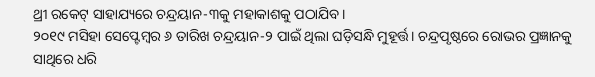ଥ୍ରୀ ରକେଟ୍ ସାହାଯ୍ୟରେ ଚନ୍ଦ୍ରୟାନ-୩କୁ ମହାକାଶକୁ ପଠାଯିବ।
୨୦୧୯ ମସିହା ସେପ୍ଟେମ୍ବର ୬ ତାରିଖ ଚନ୍ଦ୍ରୟାନ-୨ ପାଇଁ ଥିଲା ଘଡ଼ିସନ୍ଧି ମୁହୂର୍ତ୍ତ। ଚନ୍ଦ୍ରପୃଷ୍ଠରେ ରୋଭର ପ୍ରଜ୍ଞାନକୁ ସାଥିରେ ଧରି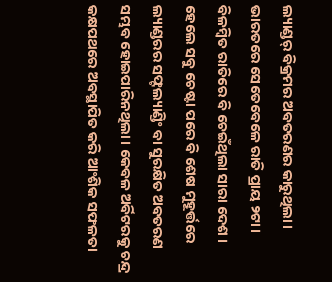ଲ୍ୟାଣ୍ଡର୍ ବିକ୍ରମର ଅବତରଣର କାରୁଥିଲା। ଭାରତରେ ସେତେବେଳେ ରାତି ପ୍ରାୟ ୨ଟା। ବିଳମ୍ବିତ ରାତିରେ ବି ଚେଇଁଥିଲା ସାରା ଦେଶ । ହେଲେ ସବୁ ଚେଷ୍ଟା ପରେ ବି ଶେଷ ମୁହୂର୍ତ୍ତରେ ଲ୍ୟାଣ୍ଡରର ସଫ୍ଟଲ୍ୟାଣ୍ଡିଂ ବା ସୁରକ୍ଷିତ ଅବତରଣ ସମ୍ଭବ ହୋଇପାରିନଥିଲା। କେବଳ ଅର୍ବିଟରକୁ ଚନ୍ଦ୍ର କକ୍ଷପଥରେ ଅବସ୍ଥାପିତ କରି ଆଂଶିକ ସଫଳତା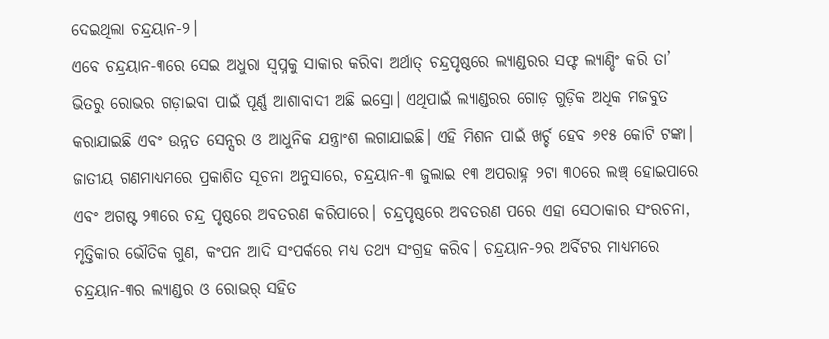ଦେଇଥିଲା ଚନ୍ଦ୍ରୟାନ-୨।
ଏବେ ଚନ୍ଦ୍ରୟାନ-୩ରେ ସେଇ ଅଧୁରା ସ୍ୱପ୍ନକୁ ସାକାର କରିବା ଅର୍ଥାତ୍ ଚନ୍ଦ୍ରପୃଷ୍ଠରେ ଲ୍ୟାଣ୍ଡରର ସଫ୍ଟ ଲ୍ୟାଣ୍ଡିଂ କରି ତା’ ଭିତରୁ ରୋଭର ଗଡ଼ାଇବା ପାଇଁ ପୂର୍ଣ୍ଣ ଆଶାବାଦୀ ଅଛି ଇସ୍ରୋ। ଏଥିପାଇଁ ଲ୍ୟାଣ୍ଡରର ଗୋଡ଼ ଗୁଡ଼ିକ ଅଧିକ ମଜବୁତ କରାଯାଇଛି ଏବଂ ଉନ୍ନତ ସେନ୍ସର ଓ ଆଧୁନିକ ଯନ୍ତ୍ରାଂଶ ଲଗାଯାଇଛି। ଏହି ମିଶନ ପାଇଁ ଖର୍ଚ୍ଚ ହେବ ୬୧୫ କୋଟି ଟଙ୍କା।
ଜାତୀୟ ଗଣମାଧ୍ୟମରେ ପ୍ରକାଶିତ ସୂଚନା ଅନୁସାରେ, ଚନ୍ଦ୍ରୟାନ-୩ ଜୁଲାଇ ୧୩ ଅପରାହ୍ନ ୨ଟା ୩୦ରେ ଲଞ୍ଚ୍ ହୋଇପାରେ ଏବଂ ଅଗଷ୍ଟ ୨୩ରେ ଚନ୍ଦ୍ର ପୃଷ୍ଠରେ ଅବତରଣ କରିପାରେ। ଚନ୍ଦ୍ରପୃଷ୍ଠରେ ଅବତରଣ ପରେ ଏହା ସେଠାକାର ସଂରଚନା, ମୃତ୍ତିକାର ଭୌତିକ ଗୁଣ, କଂପନ ଆଦି ସଂପର୍କରେ ମଧ୍ୟ ତଥ୍ୟ ସଂଗ୍ରହ କରିବ। ଚନ୍ଦ୍ରୟାନ-୨ର ଅର୍ବିଟର ମାଧ୍ୟମରେ ଚନ୍ଦ୍ରୟାନ-୩ର ଲ୍ୟାଣ୍ଡର ଓ ରୋଭର୍ ସହିତ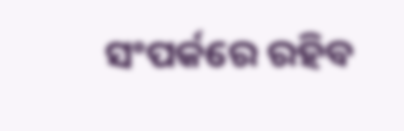ସଂପର୍କରେ ରହିବ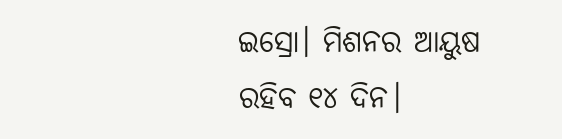ଇସ୍ରୋ। ମିଶନର ଆୟୁଷ ରହିବ ୧୪ ଦିନ।